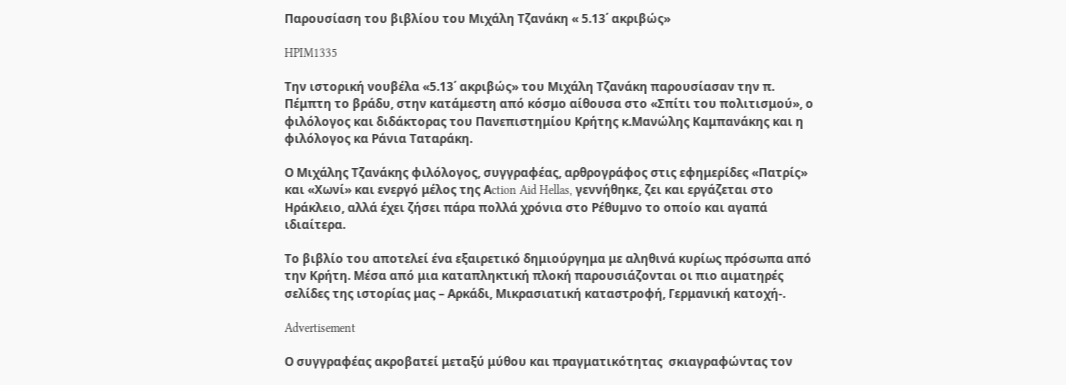Παρουσίαση του βιβλίου του Μιχάλη Τζανάκη « 5.13΄ ακριβώς»

HPIM1335

Την ιστορική νουβέλα «5.13΄ ακριβώς» του Μιχάλη Τζανάκη παρουσίασαν την π. Πέμπτη το βράδυ, στην κατάμεστη από κόσμο αίθουσα στο «Σπίτι του πολιτισμού», ο φιλόλογος και διδάκτορας του Πανεπιστημίου Κρήτης κ.Μανώλης Καμπανάκης και η φιλόλογος κα Ράνια Ταταράκη.

Ο Μιχάλης Τζανάκης φιλόλογος, συγγραφέας, αρθρογράφος στις εφημερίδες «Πατρίς» και «Χωνί» και ενεργό μέλος της Αction Aid Hellas, γεννήθηκε, ζει και εργάζεται στο Ηράκλειο, αλλά έχει ζήσει πάρα πολλά χρόνια στο Ρέθυμνο το οποίο και αγαπά ιδιαίτερα.

Το βιβλίο του αποτελεί ένα εξαιρετικό δημιούργημα με αληθινά κυρίως πρόσωπα από την Κρήτη. Μέσα από μια καταπληκτική πλοκή παρουσιάζονται οι πιο αιματηρές σελίδες της ιστορίας μας – Αρκάδι, Μικρασιατική καταστροφή, Γερμανική κατοχή-.

Advertisement

Ο συγγραφέας ακροβατεί μεταξύ μύθου και πραγματικότητας  σκιαγραφώντας τον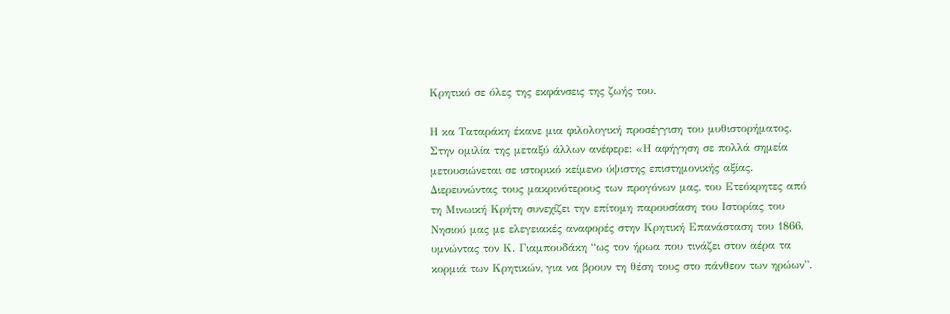Κρητικό σε όλες της εκφάνσεις της ζωής του.

Η κα Ταταράκη έκανε μια φιλολογική προσέγγιση του μυθιστορήματος. Στην ομιλία της μεταξύ άλλων ανέφερε: «Η αφήγηση σε πολλά σημεία μετουσιώνεται σε ιστορικό κείμενο ύψιστης επιστημονικής αξίας. Διερευνώντας τους μακρινότερους των προγόνων μας, του Ετεόκρητες από τη Μινωική Κρήτη συνεχίζει την επίτομη παρουσίαση του Ιστορίας του Νησιού μας με ελεγειακές αναφορές στην Κρητική Επανάσταση του 1866, υμνώντας τον Κ. Γιαμπουδάκη “ως τον ήρωα που τινάζει στον αέρα τα κορμιά των Κρητικών, για να βρουν τη θέση τους στο πάνθεον των ηρώων”.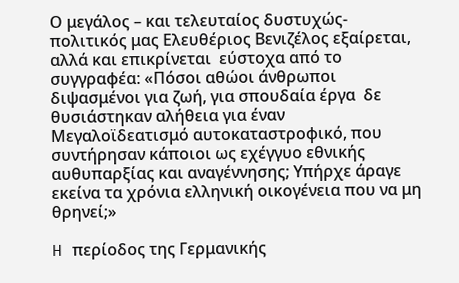Ο μεγάλος – και τελευταίος δυστυχώς- πολιτικός μας Ελευθέριος Βενιζέλος εξαίρεται, αλλά και επικρίνεται  εύστοχα από το συγγραφέα: «Πόσοι αθώοι άνθρωποι διψασμένοι για ζωή, για σπουδαία έργα  δε θυσιάστηκαν αλήθεια για έναν Μεγαλοϊδεατισμό αυτοκαταστροφικό, που συντήρησαν κάποιοι ως εχέγγυο εθνικής αυθυπαρξίας και αναγέννησης; Υπήρχε άραγε εκείνα τα χρόνια ελληνική οικογένεια που να μη θρηνεί;»

H περίοδος της Γερμανικής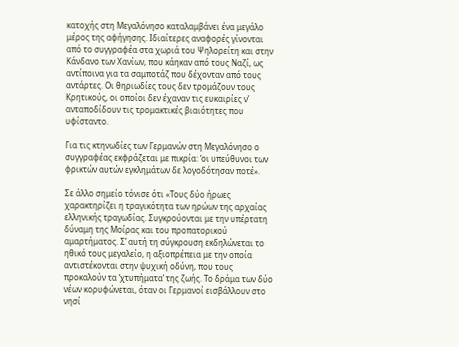κατοχής στη Μεγαλόνησο καταλαμβάνει ένα μεγάλο μέρος της αφήγησης. Ιδιαίτερες αναφορές γίνονται από το συγγραφέα στα χωριά του Ψηλορείτη και στην Κάνδανο των Χανίων, που κάηκαν από τους Ναζί, ως αντίποινα για τα σαμποτάζ που δέχονταν από τους αντάρτες. Οι θηριωδίες τους δεν τρομάζουν τους Κρητικούς, οι οποίοι δεν έχαναν τις ευκαιρίες ν’ ανταποδίδουν τις τρομακτικές βιαιότητες που υφίσταντο.

Για τις κτηνωδίες των Γερμανών στη Μεγαλόνησο ο συγγραφέας εκφράζεται με πικρία: ‘οι υπεύθυνοι των φρικτών αυτών εγκλημάτων δε λογοδότησαν ποτέ».

Σε άλλο σημείο τόνισε ότι «Τους δύο ήρωες χαρακτηρίζει η τραγικότητα των ηρώων της αρχαίας ελληνικής τραγωδίας. Συγκρούονται με την υπέρτατη δύναμη της Μοίρας και του προπατορικού αμαρτήματος. Σ’ αυτή τη σύγκρουση εκδηλώνεται το ηθικό τους μεγαλείο, η αξιοπρέπεια με την οποία αντιστέκονται στην ψυχική οδύνη, που τους προκαλούν τα ‘χτυπήματα’ της ζωής. Το δράμα των δύο νέων κορυφώνεται, όταν οι Γερμανοί εισβάλλουν στο νησί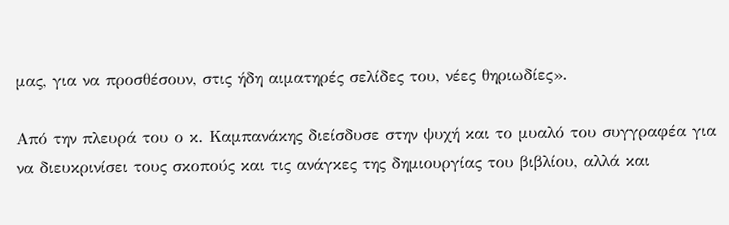μας, για να προσθέσουν, στις ήδη αιματηρές σελίδες του, νέες θηριωδίες».

Από την πλευρά του ο κ. Καμπανάκης διείσδυσε στην ψυχή και το μυαλό του συγγραφέα για να διευκρινίσει τους σκοπούς και τις ανάγκες της δημιουργίας του βιβλίου, αλλά και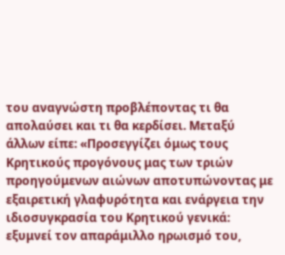του αναγνώστη προβλέποντας τι θα απολαύσει και τι θα κερδίσει. Μεταξύ άλλων είπε: «Προσεγγίζει όμως τους Κρητικούς προγόνους μας των τριών προηγούμενων αιώνων αποτυπώνοντας με εξαιρετική γλαφυρότητα και ενάργεια την ιδιοσυγκρασία του Κρητικού γενικά: εξυμνεί τον απαράμιλλο ηρωισμό του,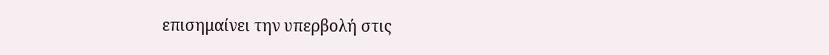επισημαίνει την υπερβολή στις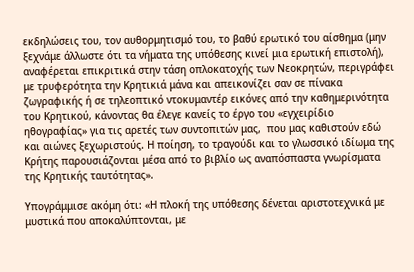εκδηλώσεις του, τον αυθορμητισμό του, το βαθύ ερωτικό του αίσθημα (μην ξεχνάμε άλλωστε ότι τα νήματα της υπόθεσης κινεί μια ερωτική επιστολή), αναφέρεται επικριτικά στην τάση οπλοκατοχής των Νεοκρητών, περιγράφει με τρυφερότητα την Κρητικιά μάνα και απεικονίζει σαν σε πίνακα ζωγραφικής ή σε τηλεοπτικό ντοκυμαντέρ εικόνες από την καθημερινότητα του Κρητικού, κάνοντας θα έλεγε κανείς το έργο του «εγχειρίδιο ηθογραφίας» για τις αρετές των συντοπιτών μας,  που μας καθιστούν εδώ και αιώνες ξεχωριστούς. Η ποίηση, το τραγούδι και το γλωσσικό ιδίωμα της Κρήτης παρουσιάζονται μέσα από το βιβλίο ως αναπόσπαστα γνωρίσματα της Κρητικής ταυτότητας».

Υπογράμμισε ακόμη ότι: «Η πλοκή της υπόθεσης δένεται αριστοτεχνικά με μυστικά που αποκαλύπτονται, με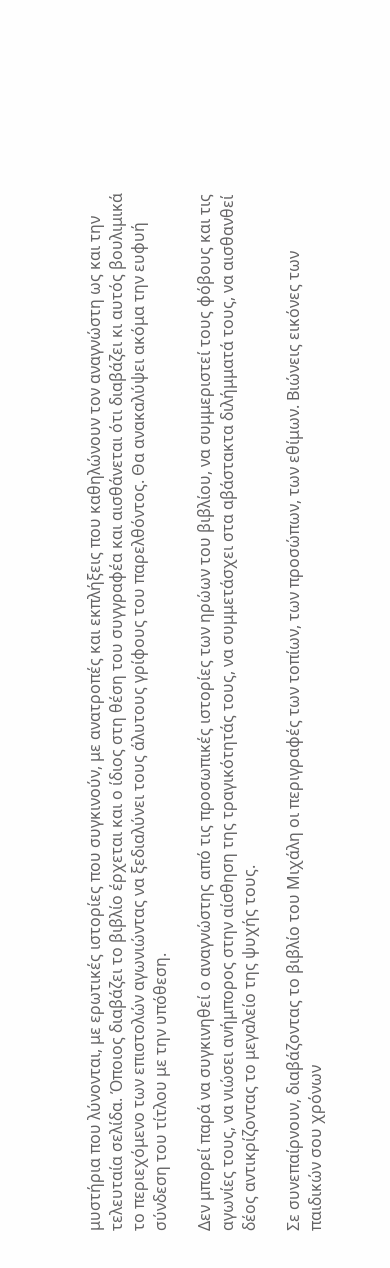μυστήρια που λύνονται, με ερωτικές ιστορίες που συγκινούν, με ανατροπές και εκπλήξεις που καθηλώνουν τον αναγνώστη ως και την τελευταία σελίδα. Όποιος διαβάζει το βιβλίο έρχεται και ο ίδιος στη θέση του συγγραφέα και αισθάνεται ότι διαβάζει κι αυτός βουλιμικά το περιεχόμενο των επιστολών αγωνιώντας να ξεδιαλύνει τους άλυτους γρίφους του παρελθόντος. Θα ανακαλύψει ακόμα την ευφυή σύνδεση του τίτλου με την υπόθεση.

Δεν μπορεί παρά να συγκινηθεί ο αναγνώστης από τις προσωπικές ιστορίες των ηρώων του βιβλίου, να συμμεριστεί τους φόβους και τις αγωνίες τους, να νιώσει ανήμπορος στην αίσθηση της τραγικότητάς τους, να συμμετάσχει στα αβάστακτα διλήμματά τους, να αισθανθεί δέος αντικρίζοντας το μεγαλείο της ψυχής τους.

Σε συνεπαίρνουν, διαβάζοντας το βιβλίο του Μιχάλη οι περιγραφές των τοπίων, των προσώπων, των εθίμων. Βιώνεις εικόνες των παιδικών σου χρόνων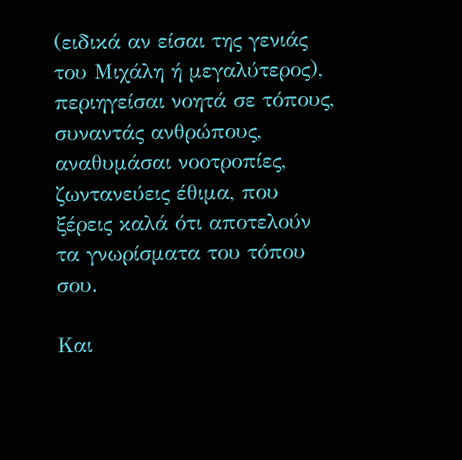(ειδικά αν είσαι της γενιάς του Μιχάλη ή μεγαλύτερος), περιηγείσαι νοητά σε τόπους, συναντάς ανθρώπους, αναθυμάσαι νοοτροπίες, ζωντανεύεις έθιμα, που ξέρεις καλά ότι αποτελούν τα γνωρίσματα του τόπου σου.

Και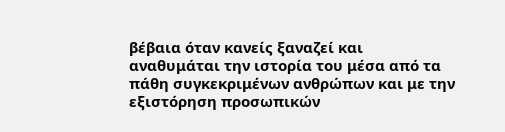βέβαια όταν κανείς ξαναζεί και αναθυμάται την ιστορία του μέσα από τα πάθη συγκεκριμένων ανθρώπων και με την εξιστόρηση προσωπικών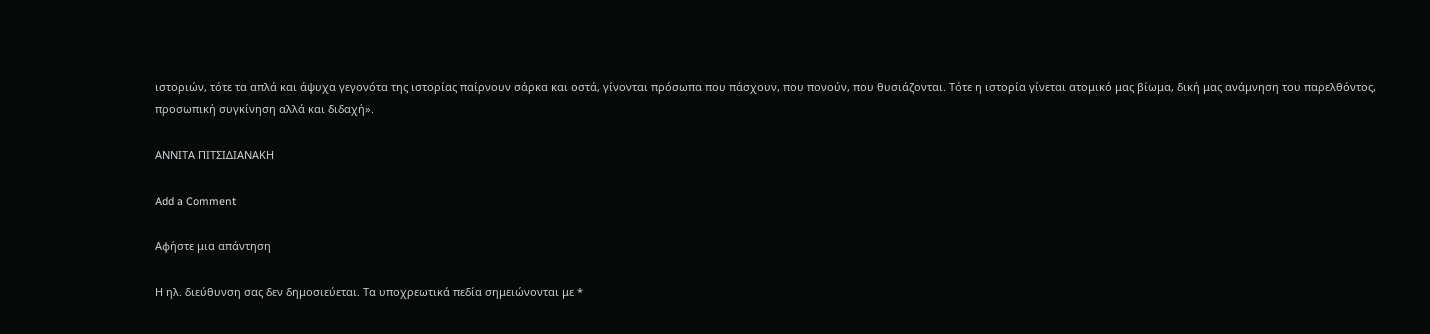ιστοριών, τότε τα απλά και άψυχα γεγονότα της ιστορίας παίρνουν σάρκα και οστά, γίνονται πρόσωπα που πάσχουν, που πονούν, που θυσιάζονται. Τότε η ιστορία γίνεται ατομικό μας βίωμα, δική μας ανάμνηση του παρελθόντος, προσωπική συγκίνηση αλλά και διδαχή».

ΑΝΝΙΤΑ ΠΙΤΣΙΔΙΑΝΑΚΗ

Add a Comment

Αφήστε μια απάντηση

Η ηλ. διεύθυνση σας δεν δημοσιεύεται. Τα υποχρεωτικά πεδία σημειώνονται με *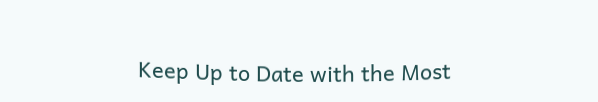Keep Up to Date with the Most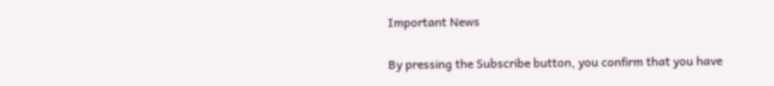Important News

By pressing the Subscribe button, you confirm that you have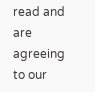read and are agreeing to our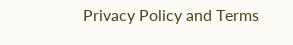Privacy Policy and Terms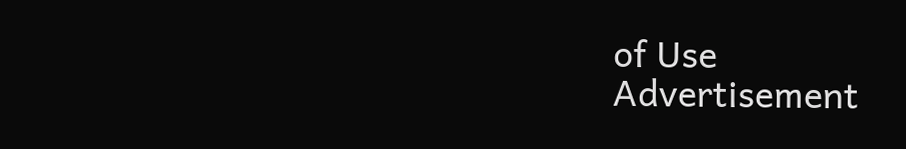of Use
Advertisement